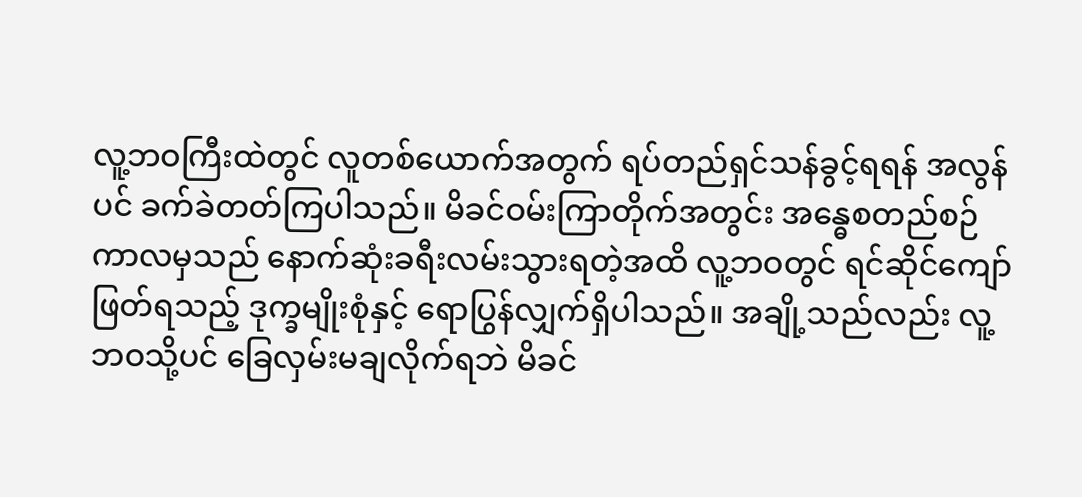လူ့ဘဝကြီးထဲတွင် လူတစ်ယောက်အတွက် ရပ်တည်ရှင်သန်ခွင့်ရရန် အလွန်ပင် ခက်ခဲတတ်ကြပါသည်။ မိခင်ဝမ်းကြာတိုက်အတွင်း အန္ဓေစတည်စဉ် ကာလမှသည် နောက်ဆုံးခရီးလမ်းသွားရတဲ့အထိ လူ့ဘဝတွင် ရင်ဆိုင်ကျော်ဖြတ်ရသည့် ဒုက္ခမျိုးစုံနှင့် ရောပြွန်လျှက်ရှိပါသည်။ အချို့သည်လည်း လူ့ဘဝသို့ပင် ခြေလှမ်းမချလိုက်ရဘဲ မိခင်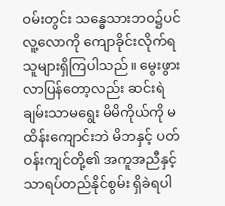ဝမ်းတွင်း သန္ဓေသားဘဝ၌ပင် လူ့လောကို ကျောခိုင်းလိုက်ရသူများရှိကြပါသည်။ မွေးဖွားလာပြန်တော့လည်း ဆင်းရဲချမ်းသာမရွေး မိမိကိုယ်ကို မထိန်းကျောင်းဘဲ မိဘနှင့် ပတ်ဝန်းကျင်တို့၏ အကူအညီနှင့်သာရပ်တည်နိုင်စွမ်း ရှိခဲရပါ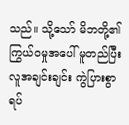သည်။ သို့သော် မိဘတို့၏ ကြွယ်ဝမှုအပေါ် မူတည်ပြီး လူအချင်းချင်း ကွဲပြားစွာ ရပ်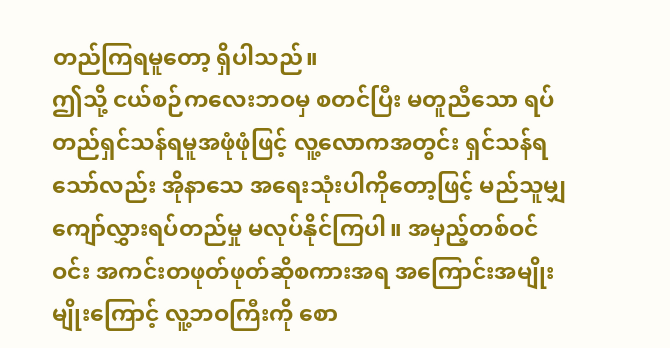တည်ကြရမူတော့ ရှိပါသည်။
ဤသို့ ငယ်စဉ်ကလေးဘဝမှ စတင်ပြီး မတူညီသော ရပ်တည်ရှင်သန်ရမူအဖုံဖုံဖြင့် လူ့လောကအတွင်း ရှင်သန်ရသော်လည်း အိုနာသေ အရေးသုံးပါကိုတော့ဖြင့် မည်သူမျှ ကျော်လွှားရပ်တည်မှု မလုပ်နိုင်ကြပါ။ အမှည့်တစ်ဝင်ဝင်း အကင်းတဖုတ်ဖုတ်ဆိုစကားအရ အကြောင်းအမျိုးမျိုးကြောင့် လူ့ဘဝကြီးကို စော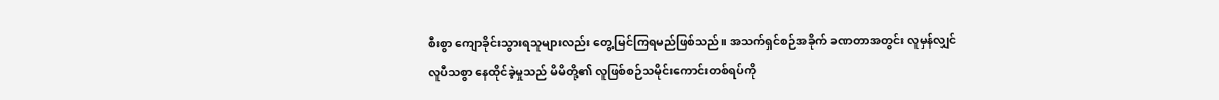စီးစွာ ကျောခိုင်းသွားရသူများလည်း တွေ့မြင်ကြရမည်ဖြစ်သည်။ အသက်ရှင်စဉ်အခိုက် ခဏတာအတွင်း လူမှန်လျှင် လူပီသစွာ နေထိုင်ခဲ့မှုသည် မိမိတို့၏ လူဖြစ်စဉ်သမိုင်းကောင်းတစ်ရပ်ကို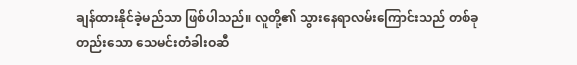ချန်ထားနိုင်ခဲ့မည်သာ ဖြစ်ပါသည်။ လူတို့၏ သွားနေရာလမ်းကြောင်းသည် တစ်ခုတည်းသော သေမင်းတံခါးဝဆီ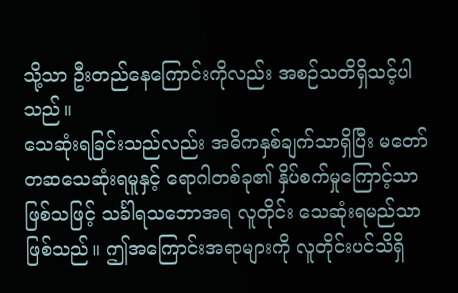သို့သာ ဦးတည်နေကြောင်းကိုလည်း အစဉ်သတိရှိသင့်ပါသည်။
သေဆုံးရခြင်းသည်လည်း အဓိကနှစ်ချက်သာရှိပြီး မတော်တဆသေဆုံးရမူနှင့် ရောဂါတစ်ခု၏ နှိပ်စက်မှုကြောင့်သာဖြစ်သဖြင့် သင်္ခါရသဘောအရ လူတိုင်း သေဆုံးရမည်သာဖြစ်သည်။ ဤအကြောင်းအရာများကို လူတိုင်းပင်သိရှိ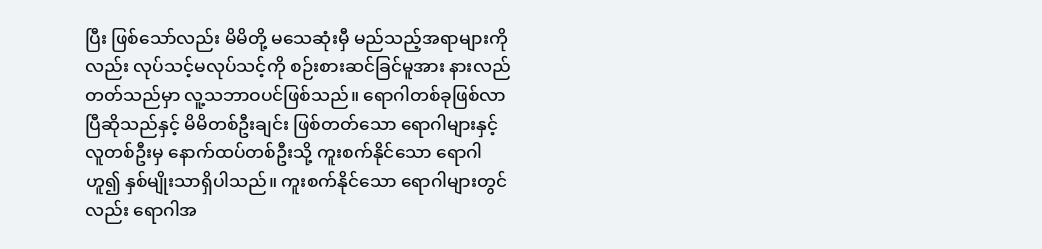ပြီး ဖြစ်သော်လည်း မိမိတို့ မသေဆုံးမှီ မည်သည့်အရာများကိုလည်း လုပ်သင့်မလုပ်သင့်ကို စဉ်းစားဆင်ခြင်မူအား နားလည်တတ်သည်မှာ လူ့သဘာဝပင်ဖြစ်သည်။ ရောဂါတစ်ခုဖြစ်လာပြီဆိုသည်နှင့် မိမိတစ်ဦးချင်း ဖြစ်တတ်သော ရောဂါများနှင့် လူတစ်ဦးမှ နောက်ထပ်တစ်ဦးသို့ ကူးစက်နိုင်သော ရောဂါဟူ၍ နှစ်မျိုးသာရှိပါသည်။ ကူးစက်နိုင်သော ရောဂါများတွင်လည်း ရောဂါအ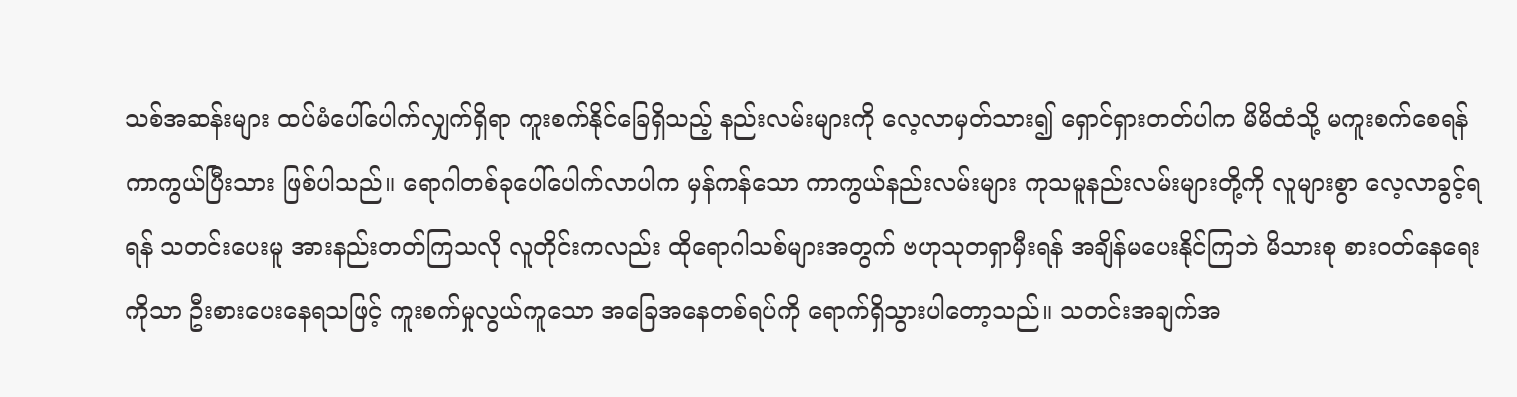သစ်အဆန်းများ ထပ်မံပေါ်ပေါက်လျှက်ရှိရာ ကူးစက်နိုင်ခြေရှိသည့် နည်းလမ်းများကို လေ့လာမှတ်သား၍ ရှောင်ရှားတတ်ပါက မိမိထံသို့ မကူးစက်စေရန် ကာကွယ်ပြီးသား ဖြစ်ပါသည်။ ရောဂါတစ်ခုပေါ်ပေါက်လာပါက မှန်ကန်သော ကာကွယ်နည်းလမ်းများ ကုသမူနည်းလမ်းများတို့ကို လူများစွာ လေ့လာခွင့်ရရန် သတင်းပေးမူ အားနည်းတတ်ကြသလို လူတိုင်းကလည်း ထိုရောဂါသစ်များအတွက် ဗဟုသုတရှာမှီးရန် အချိန်မပေးနိုင်ကြဘဲ မိသားစု စားဝတ်နေရေးကိုသာ ဦးစားပေးနေရသဖြင့် ကူးစက်မှုလွယ်ကူသော အခြေအနေတစ်ရပ်ကို ရောက်ရှိသွားပါတော့သည်။ သတင်းအချက်အ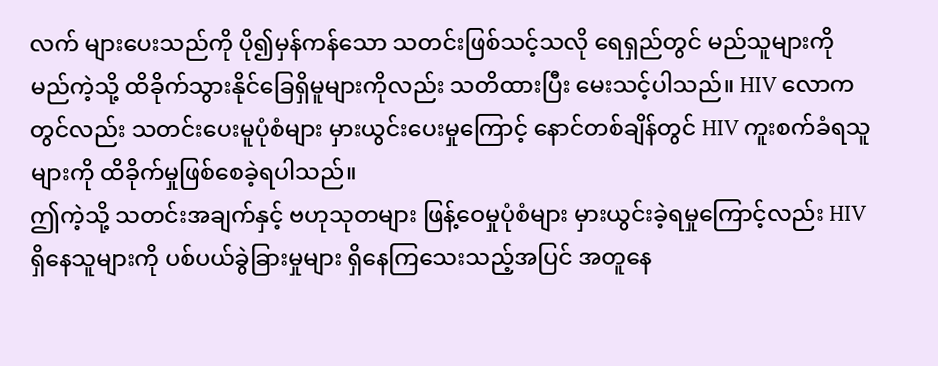လက် များပေးသည်ကို ပို၍မှန်ကန်သော သတင်းဖြစ်သင့်သလို ရေရှည်တွင် မည်သူများကို မည်ကဲ့သို့ ထိခိုက်သွားနိုင်ခြေရှိမူများကိုလည်း သတိထားပြီး မေးသင့်ပါသည်။ HIV လောကတွင်လည်း သတင်းပေးမူပုံစံများ မှားယွင်းပေးမှုကြောင့် နောင်တစ်ချိန်တွင် HIV ကူးစက်ခံရသူများကို ထိခိုက်မှုဖြစ်စေခဲ့ရပါသည်။
ဤကဲ့သို့ သတင်းအချက်နှင့် ဗဟုသုတများ ဖြန့်ဝေမှုပုံစံများ မှားယွင်းခဲ့ရမှုကြောင့်လည်း HIV ရှိနေသူများကို ပစ်ပယ်ခွဲခြားမှုများ ရှိနေကြသေးသည့်အပြင် အတူနေ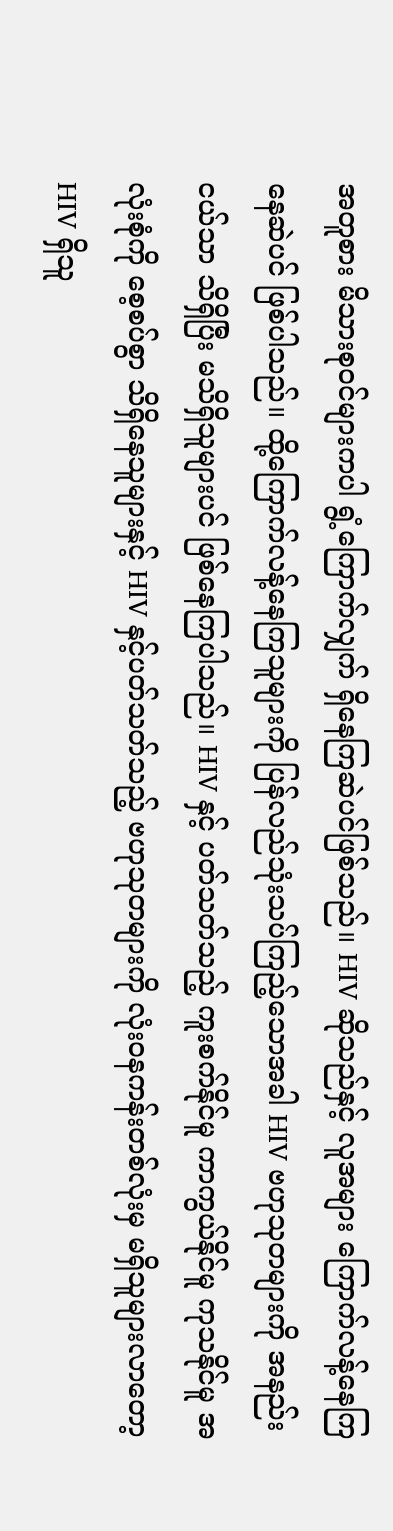အတူစား မိသားစုဝင်များကပါ ရွံ့ကြောက်လျှက် ရှိနေကြဆဲပင်ဖြစ်သည်။ HIV ဆိုသည်နှင့် လူအများ ကြောက်လန့်နေကြနေဆဲပင် ဖြစ်ပါသည်။ ထို့ကြောက်လန့်နေကြသူများကို ပြန်လည်သုံးသပ်ကြည့်သောအခါ HIV ဗဟုသုတများကို အနည်းငယ်သာ သိရှိပြီး မသိရှိသူများပင် ဖြစ်နေကြပါသည်။ HIV နှင့် ပတ်သတ်သည့် ကူးစက်နိုင်မူ ကာကွယ်နိုင်မူ ကုသနိုင်မူ အလုံးစုံကို စေ့စပ်စွာ သိရှိနေသူများနှင့် HIV နှင့်ပတ်သတ်သည့် ဗဟုသုတများကို လုံးဝနကန်းတစ်လုံးမှ မရှိသူများလာတော့ HIV ရှိသူ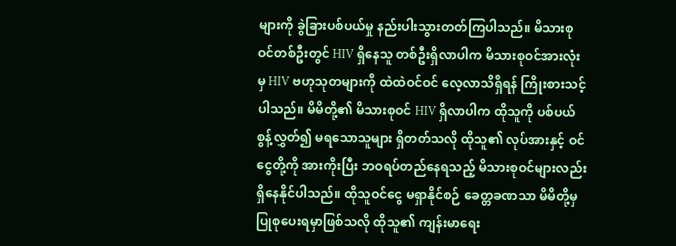များကို ခွဲခြားပစ်ပယ်မှု နည်းပါးသွားတတ်ကြပါသည်။ မိသားစုဝင်တစ်ဦးတွင် HIV ရှိနေသူ တစ်ဦးရှိလာပါက မိသားစုဝင်အားလုံးမှ HIV ဗဟုသုတများကို ထဲထဲဝင်ဝင် လေ့လာသိရှိရန် ကြိုးစားသင့်ပါသည်။ မိမိတို့၏ မိသားစုဝင် HIV ရှိလာပါက ထိုသူကို ပစ်ပယ်စွန့်လွှတ်၍ မရသောသူများ ရှိတတ်သလို ထိုသူ၏ လုပ်အားနှင့် ဝင်ငွေတို့ကို အားကိုးပြီး ဘဝရပ်တည်နေရသည့် မိသားစုဝင်များလည်း ရှိနေနိုင်ပါသည်။ ထိုသူဝင်ငွေ မရှာနိုင်စဉ် ခေတ္တခဏသာ မိမိတို့မှ ပြုစုပေးရမှာဖြစ်သလို ထိုသူ၏ ကျန်းမာရေး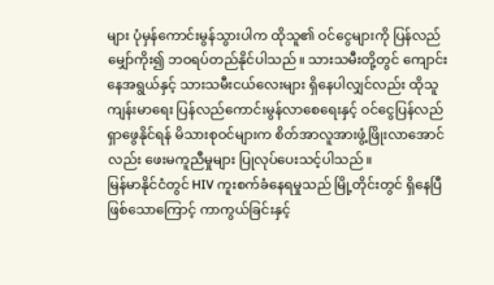များ ပုံမှန်ကောင်းမွန်သွားပါက ထိုသူ၏ ဝင်ငွေများကို ပြန်လည်မျှော်ကိုး၍ ဘဝရပ်တည်နိုင်ပါသည်။ သားသမီးတို့တွင် ကျောင်းနေအရွယ်နှင့် သားသမီးငယ်လေးများ ရှိနေပါလျှင်လည်း ထိုသူကျန်းမာရေး ပြန်လည်ကောင်းမွန်လာစေရေးနှင့် ဝင်ငွေပြန်လည်ရှာဖွေနိုင်ရန် မိသားစုဝင်များက စိတ်အာလူအားဖွံ့ဖြိုးလာအောင်လည်း ဖေးမကူညီမှုများ ပြုလုပ်ပေးသင့်ပါသည်။
မြန်မာနိုင်ငံတွင် HIV ကူးစက်ခံနေရမှုသည် မြို့တိုင်းတွင် ရှိနေပြီဖြစ်သောကြောင့် ကာကွယ်ခြင်းနှင့်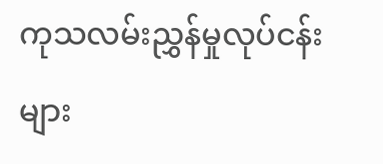ကုသလမ်းညွှန်မှုလုပ်ငန်းများ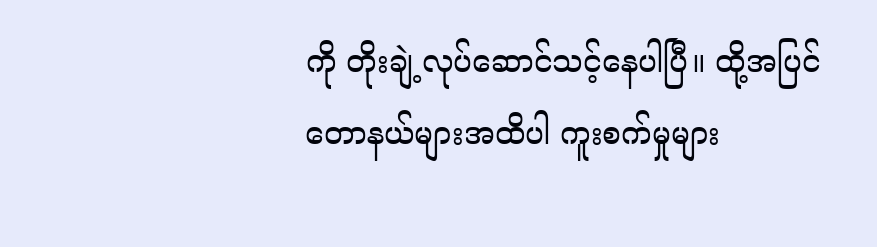ကို တိုးချဲ့လုပ်ဆောင်သင့်နေပါပြီ။ ထို့အပြင် တောနယ်များအထိပါ ကူးစက်မှုများ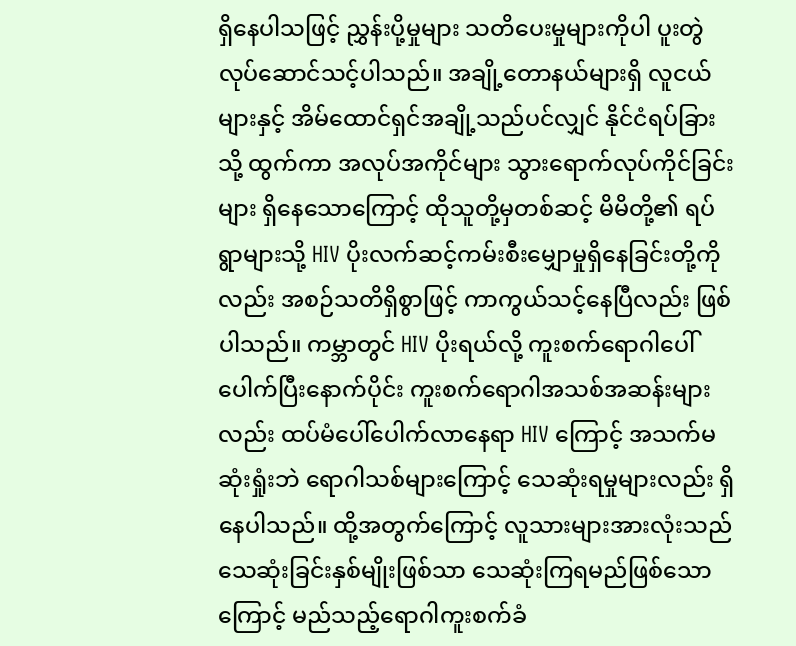ရှိနေပါသဖြင့် ညွှန်းပို့မှုများ သတိပေးမှုများကိုပါ ပူးတွဲလုပ်ဆောင်သင့်ပါသည်။ အချို့တောနယ်များရှိ လူငယ်များနှင့် အိမ်ထောင်ရှင်အချို့သည်ပင်လျှင် နိုင်ငံရပ်ခြားသို့ ထွက်ကာ အလုပ်အကိုင်များ သွားရောက်လုပ်ကိုင်ခြင်းများ ရှိနေသောကြောင့် ထိုသူတို့မှတစ်ဆင့် မိမိတို့၏ ရပ်ရွာများသို့ HIV ပိုးလက်ဆင့်ကမ်းစီးမျှောမှုရှိနေခြင်းတို့ကိုလည်း အစဉ်သတိရှိစွာဖြင့် ကာကွယ်သင့်နေပြီလည်း ဖြစ်ပါသည်။ ကမ္ဘာတွင် HIV ပိုးရယ်လို့ ကူးစက်ရောဂါပေါ်ပေါက်ပြီးနောက်ပိုင်း ကူးစက်ရောဂါအသစ်အဆန်းများလည်း ထပ်မံပေါ်ပေါက်လာနေရာ HIV ကြောင့် အသက်မဆုံးရှုံးဘဲ ရောဂါသစ်များကြောင့် သေဆုံးရမှုများလည်း ရှိနေပါသည်။ ထို့အတွက်ကြောင့် လူသားများအားလုံးသည် သေဆုံးခြင်းနှစ်မျိုးဖြစ်သာ သေဆုံးကြရမည်ဖြစ်သောကြောင့် မည်သည့်ရောဂါကူးစက်ခံ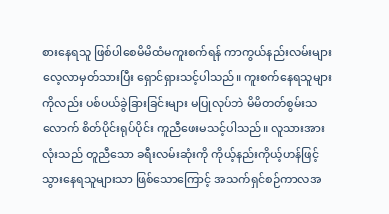စားနေရသူ ဖြစ်ပါစေမိမိထံမကူးစက်ရန် ကာကွယ်နည်းလမ်းများ လေ့လာမှတ်သားပြီး ရှောင်ရှားသင့်ပါသည်။ ကူးစက်နေရသူများကိုလည်း ပစ်ပယ်ခွဲခြားခြင်းများ မပြုလုပ်ဘဲ မိမိတတ်စွမ်းသလောက် စိတ်ပိုင်းရုပ်ပိုင်း ကူညီဖေးမသင့်ပါသည်။ လူသားအားလုံးသည် တူညီသော ခရီးလမ်းဆုံးကို ကိုယ့်နည်းကိုယ့်ဟန်ဖြင့် သွားနေရသူများသာ ဖြစ်သောကြောင့် အသက်ရှင်စဉ်ကာလအ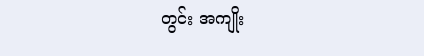တွင်း အကျိုး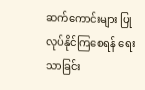ဆက်ကောင်းများ ပြုလုပ်နိုင်ကြစေရန် ရေးသာခြင်း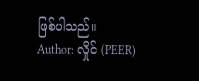ဖြစ်ပါသည်။
Author: လှိုင် (PEER)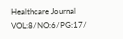Healthcare Journal VOL:8/NO:6/PG:17/